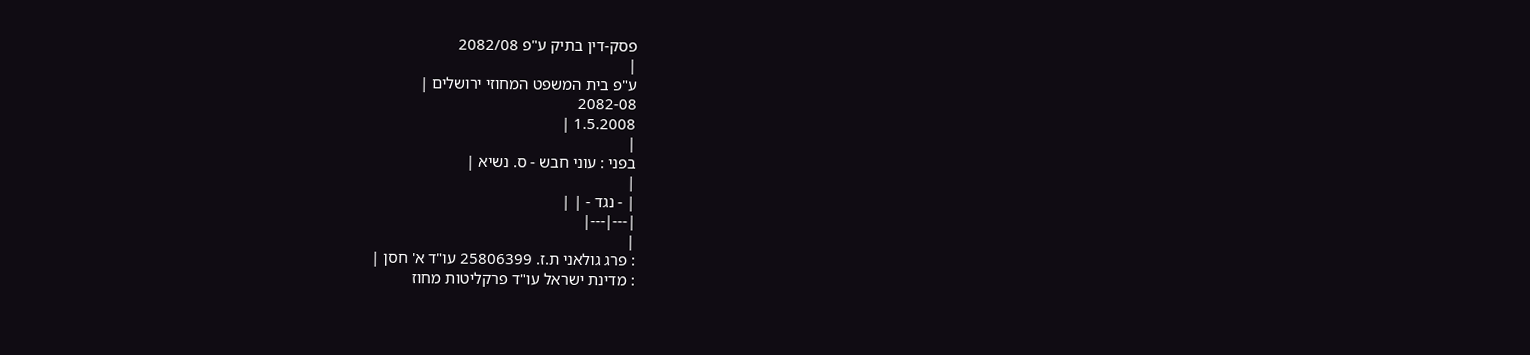פסק-דין בתיק ע"פ 2082/08
|
ע"פ בית המשפט המחוזי ירושלים |
2082-08
1.5.2008 |
|
בפני : עוני חבש - ס. נשיא |
|
| - נגד - | |
|---|---|
|
: פרג גולאני ת.ז. 25806399 עו"ד א' חסן |
: מדינת ישראל עו"ד פרקליטות מחוז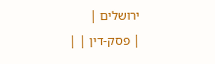ירושלים |
| פסק-דין | |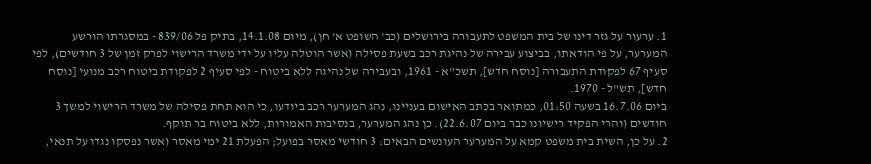1. ערעור על גזר דינו של בית המשפט לתעבורה בירושלים (כב' השופט א' חן), מיום 14.1.08, בתיק פל 839/06 - במסגרתו הורשע המערער, על פי הודאתו, בביצוע עבירה של נהיגת רכב בשעת פסילה (אשר הוטלה עליו על ידי משרד הרישוי לפרק זמן של 3 חודשים), לפי סעיף 67 לפקודת התעבורה [נוסח חדש], תשכ"א - 1961, ובעבירה של נהיגה ללא ביטוח - לפי סעיף 2 לפקודת ביטוח רכב מנועי [נוסח חדש], תש"ל - 1970.
ביום 16.7.06 בשעה 01:50, כמתואר בכתב האישום בעניינו, נהג המערער רכב ביודעו, כי הוא תחת פסילה של משרד הרישוי למשך 3 חודשים (והרי הפקיד רישיונו כבר ביום 22.6.07). כן נהג המערער, בנסיבות האמורות, ללא ביטוח בר תוקף.
2. על כן, השית בית משפט קמא על המערער העונשים הבאים: 3 חודשי מאסר בפועל; הפעלת 21 ימי מאסר (אשר נפסקו נגדו על תנאי,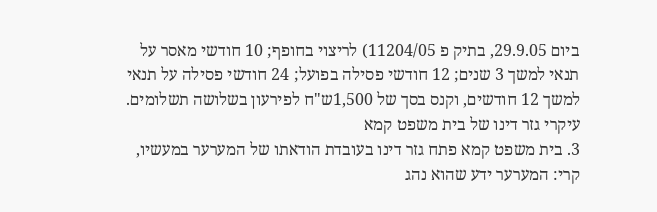ביום 29.9.05, בתיק פ 11204/05) לריצוי בחופף; 10 חודשי מאסר על תנאי למשך 3 שנים; 12 חודשי פסילה בפועל; 24 חודשי פסילה על תנאי למשך 12 חודשים, וקנס בסך של 1,500ש"ח לפירעון בשלושה תשלומים.
עיקרי גזר דינו של בית משפט קמא
3. בית משפט קמא פתח גזר דינו בעובדת הודאתו של המערער במעשיו, קרי: המערער ידע שהוא נהג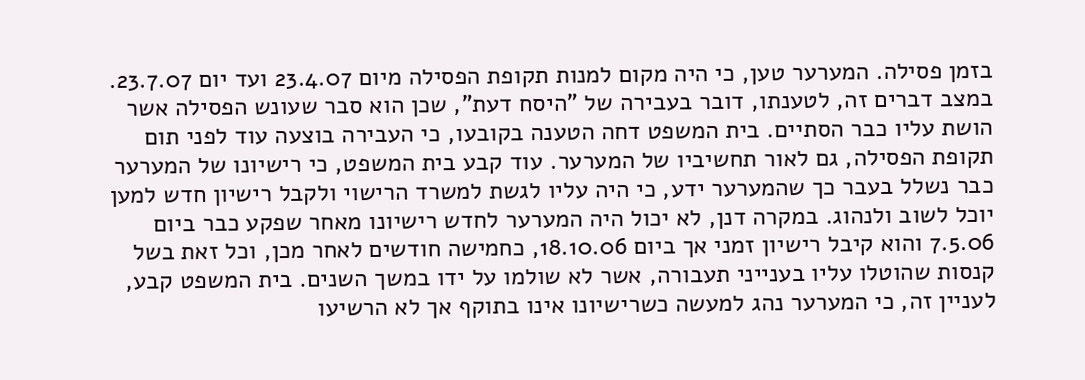בזמן פסילה. המערער טען, כי היה מקום למנות תקופת הפסילה מיום 23.4.07 ועד יום 23.7.07. במצב דברים זה, לטענתו, דובר בעבירה של "היסח דעת", שכן הוא סבר שעונש הפסילה אשר הושת עליו כבר הסתיים. בית המשפט דחה הטענה בקובעו, כי העבירה בוצעה עוד לפני תום תקופת הפסילה, גם לאור תחשיביו של המערער. עוד קבע בית המשפט, כי רישיונו של המערער כבר נשלל בעבר כך שהמערער ידע, כי היה עליו לגשת למשרד הרישוי ולקבל רישיון חדש למען יוכל לשוב ולנהוג. במקרה דנן, לא יכול היה המערער לחדש רישיונו מאחר שפקע כבר ביום 7.5.06 והוא קיבל רישיון זמני אך ביום 18.10.06, כחמישה חודשים לאחר מכן, וכל זאת בשל קנסות שהוטלו עליו בענייני תעבורה, אשר לא שולמו על ידו במשך השנים. בית המשפט קבע, לעניין זה, כי המערער נהג למעשה כשרישיונו אינו בתוקף אך לא הרשיעו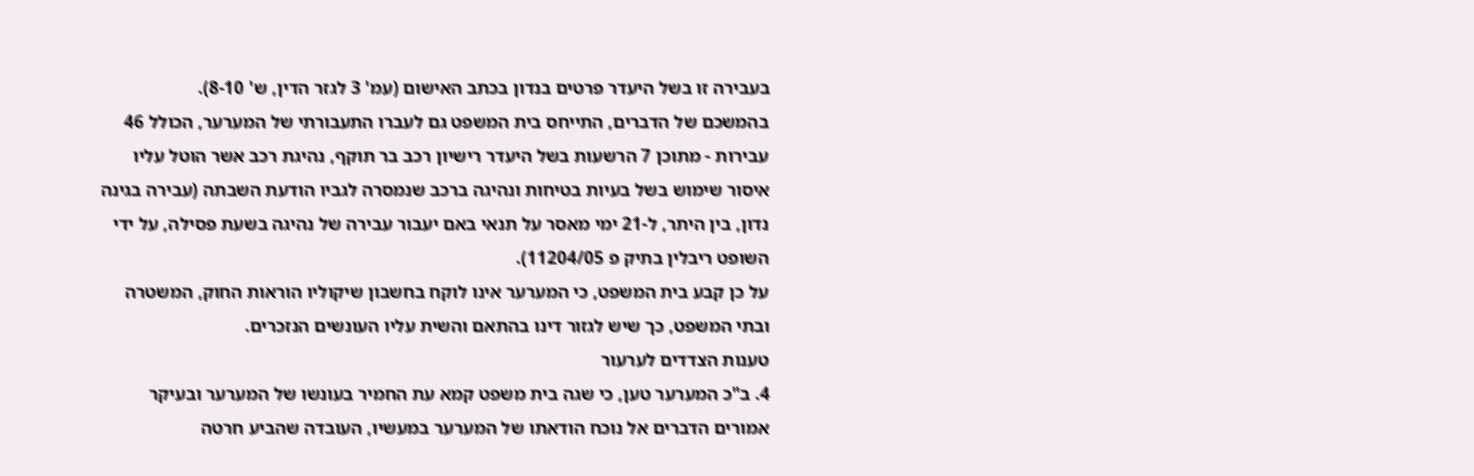בעבירה זו בשל היעדר פרטים בנדון בכתב האישום (עמ' 3 לגזר הדין, ש' 8-10).
בהמשכם של הדברים, התייחס בית המשפט גם לעברו התעבורתי של המערער, הכולל 46 עבירות - מתוכן 7 הרשעות בשל היעדר רישיון רכב בר תוקף, נהיגת רכב אשר הוטל עליו איסור שימוש בשל בעיות בטיחות ונהיגה ברכב שנמסרה לגביו הודעת השבתה (עבירה בגינה נדון, בין היתר, ל-21 ימי מאסר על תנאי באם יעבור עבירה של נהיגה בשעת פסילה, על ידי השופט ריבלין בתיק פ 11204/05).
על כן קבע בית המשפט, כי המערער אינו לוקח בחשבון שיקוליו הוראות החוק, המשטרה ובתי המשפט, כך שיש לגזור דינו בהתאם והשית עליו העונשים הנזכרים.
טענות הצדדים לערעור
4. ב"כ המערער טען, כי שגה בית משפט קמא עת החמיר בעונשו של המערער ובעיקר אמורים הדברים אל נוכח הודאתו של המערער במעשיו, העובדה שהביע חרטה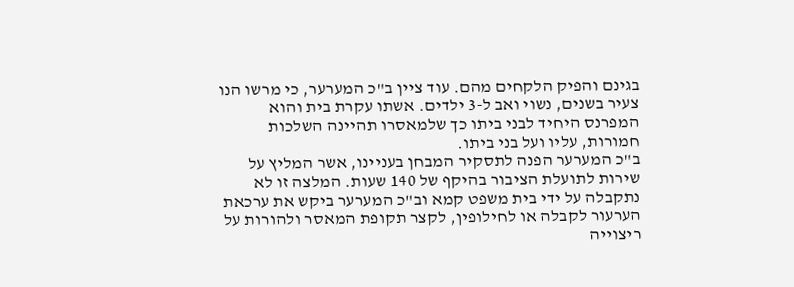בגינם והפיק הלקחים מהם. עוד ציין ב"כ המערער, כי מרשו הנו צעיר בשנים, נשוי ואב ל-3 ילדים. אשתו עקרת בית והוא המפרנס היחיד לבני ביתו כך שלמאסרו תהיינה השלכות חמורות, עליו ועל בני ביתו.
ב"כ המערער הפנה לתסקיר המבחן בעניינו, אשר המליץ על שירות לתועלת הציבור בהיקף של 140 שעות. המלצה זו לא נתקבלה על ידי בית משפט קמא וב"כ המערער ביקש את ערכאת הערעור לקבלה או לחילופין, לקצר תקופת המאסר ולהורות על ריצוייה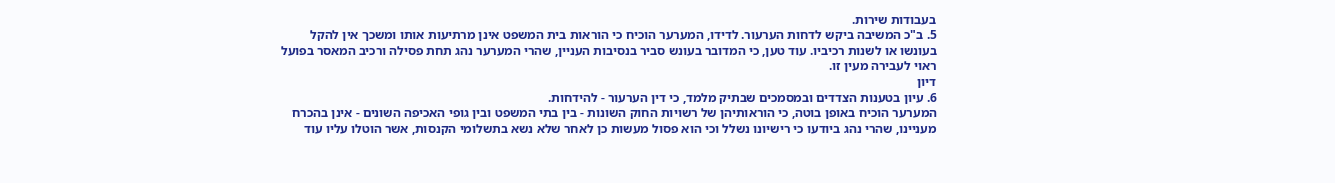בעבודות שירות.
5. ב"כ המשיבה ביקש לדחות הערעור. לדידו, המערער הוכיח כי הוראות בית המשפט אינן מרתיעות אותו ומשכך אין להקל בעונשו או לשנות רכיביו. עוד טען, כי המדובר בעונש סביר בנסיבות העניין, שהרי המערער נהג תחת פסילה ורכיב המאסר בפועל ראוי לעבירה מעין זו.
דיון
6. עיון בטענות הצדדים ובמסמכים שבתיק מלמד, כי דין הערעור - להידחות.
המערער הוכיח באופן בוטה, כי הוראותיהן של רשויות החוק השונות - בין בתי המשפט ובין גופי האכיפה השונים - אינן בהכרח מעניינו, שהרי נהג ביודעו כי רישיונו נשלל וכי הוא פסול מעשות כן לאחר שלא נשא בתשלומי הקנסות, אשר הוטלו עליו עוד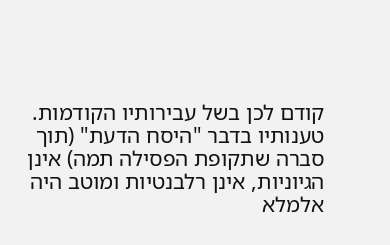קודם לכן בשל עבירותיו הקודמות. טענותיו בדבר "היסח הדעת" (תוך סברה שתקופת הפסילה תמה) אינן הגיוניות, אינן רלבנטיות ומוטב היה אלמלא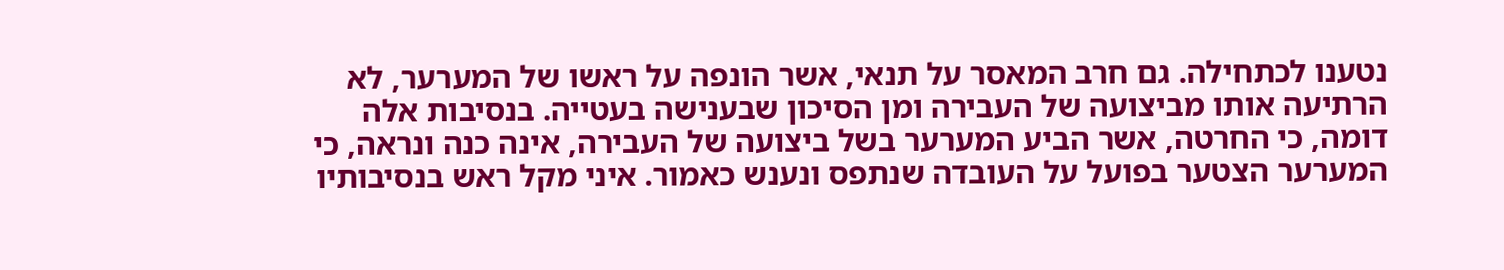נטענו לכתחילה. גם חרב המאסר על תנאי, אשר הונפה על ראשו של המערער, לא הרתיעה אותו מביצועה של העבירה ומן הסיכון שבענישה בעטייה. בנסיבות אלה דומה, כי החרטה, אשר הביע המערער בשל ביצועה של העבירה, אינה כנה ונראה, כי המערער הצטער בפועל על העובדה שנתפס ונענש כאמור. איני מקל ראש בנסיבותיו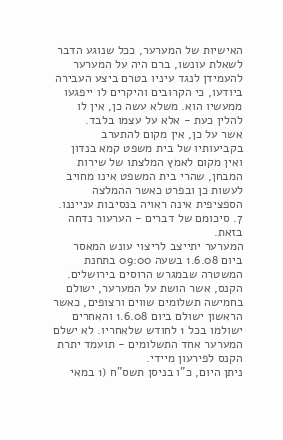האישיות של המערער, ככל שנוגע הדבר לשאלת עונשו, ברם היה על המערער להעמידן לנגד עיניו בטרם ביצע העבירה ביודעו, כי הקרובים והיקרים לו ייפגעו ממעשיו הוא. משלא עשה כן, אין לו להלין כעת - אלא על עצמו בלבד.
אשר על כן, אין מקום להתערב בקביעותיו של בית משפט קמא בנדון ואין מקום לאמץ המלצתו של שירות המבחן, שהרי בית המשפט אינו מחויב לעשות כן ובפרט כאשר ההמלצה הספציפית אינה ראויה בנסיבות ענייננו.
7. סיכומם של דברים - הערעור נדחה בזאת.
המערער יתייצב לריצוי עונש המאסר ביום 1.6.08 בשעה 09:00 בתחנת המשטרה שבמגרש הרוסים בירושלים.
הקנס, אשר הושת על המערער, ישולם בחמישה תשלומים שווים ורצופים, כאשר הראשון ישולם ביום 1.6.08 והאחרים ישולמו בכל 1 לחודש שלאחריו. לא ישלם המערער אחד התשלומים - תועמד יתרת הקנס לפירעון מיידי.
ניתן היום, כ"ו בניסן תשס"ח (1 במאי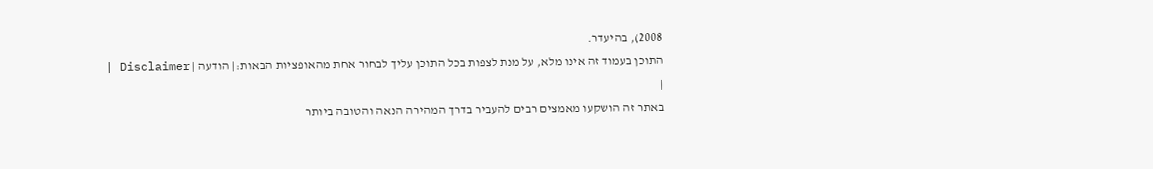2008), בהיעדר.
התוכן בעמוד זה אינו מלא, על מנת לצפות בכל התוכן עליך לבחור אחת מהאופציות הבאות:| הודעה | Disclaimer |
|
באתר זה הושקעו מאמצים רבים להעביר בדרך המהירה הנאה והטובה ביותר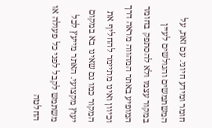חומר ומידע חיוני. עם זאת, על המשתמשים והגולשים לעיין במקור עצמו ולא להסתפק בחומר המופיע באתר המהווה מראה דרך וכיוון ואינו מתיימר להחליף את המקור כמו גם שאינו בא במקום יעוץ מקצועי. האתר מייעץ לכל משתמש לקבל לפני כל פעולה או החלטה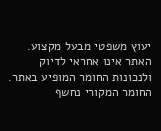יעוץ משפטי מבעל מקצוע. האתר אינו אחראי לדיוק ולנכונות החומר המופיע באתר. החומר המקורי נחשף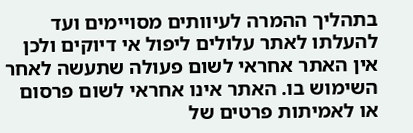בתהליך ההמרה לעיוותים מסויימים ועד להעלתו לאתר עלולים ליפול אי דיוקים ולכן אין האתר אחראי לשום פעולה שתעשה לאחר השימוש בו. האתר אינו אחראי לשום פרסום או לאמיתות פרטים של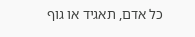כל אדם, תאגיד או גוף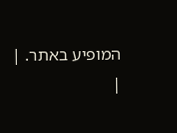המופיע באתר. |
|